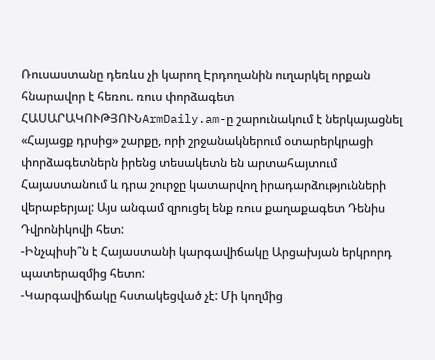Ռուսաստանը դեռևս չի կարող Էրդողանին ուղարկել որքան հնարավոր է հեռու. ռուս փորձագետ
ՀԱՍԱՐԱԿՈՒԹՅՈՒՆArmDaily.am-ը շարունակում է ներկայացնել «Հայացք դրսից» շարքը, որի շրջանակներում օտարերկրացի փորձագետներն իրենց տեսակետն են արտահայտում Հայաստանում և դրա շուրջը կատարվող իրադարձությունների վերաբերյալ: Այս անգամ զրուցել ենք ռուս քաղաքագետ Դենիս Դվրոնիկովի հետ:
-Ինչպիսի՞ն է Հայաստանի կարգավիճակը Արցախյան երկրորդ պատերազմից հետո:
-Կարգավիճակը հստակեցված չէ: Մի կողմից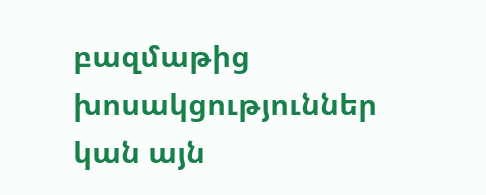բազմաթից խոսակցություններ կան այն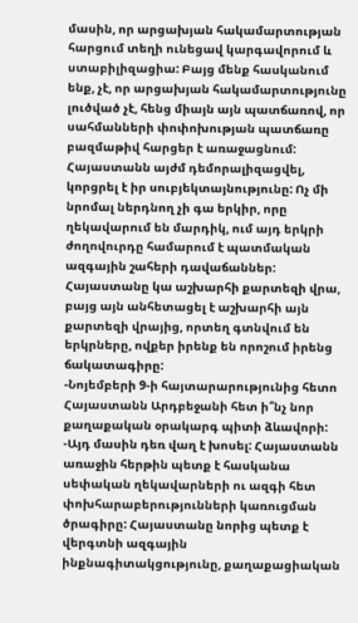մասին, որ արցախյան հակամարտության հարցում տեղի ունեցավ կարգավորում և ստաբիլիզացիա: Բայց մենք հասկանում ենք, չէ, որ արցախյան հակամարտությունը լուծված չէ, հենց միայն այն պատճառով, որ սահմանների փոփոխության պատճառը բազմաթիվ հարցեր է առաջացնում: Հայաստանն այժմ դեմորալիզացվել, կորցրել է իր սուբյեկտայնությունը: Ոչ մի նրոմալ ներդնող չի գա երկիր, որը ղեկավարում են մարդիկ, ում այդ երկրի ժողովուրդը համարում է պատմական ազգային շահերի դավաճաններ: Հայաստանը կա աշխարհի քարտեզի վրա, բայց այն անհետացել է աշխարհի այն քարտեզի վրայից, որտեղ գտնվում են երկրները, ովքեր իրենք են որոշում իրենց ճակատագիրը:
-Նոյեմբերի 9-ի հայտարարությունից հետո Հայաստանն Արդբեջանի հետ ի՞նչ նոր քաղաքական օրակարգ պիտի ձևավորի:
-Այդ մասին դեռ վաղ է խոսել: Հայաստանն առաջին հերթին պետք է հասկանա սեփական ղեկավարների ու ազգի հետ փոխհարաբերությունների կառուցման ծրագիրը: Հայաստանը նորից պետք է վերգտնի ազգային ինքնագիտակցությունը, քաղաքացիական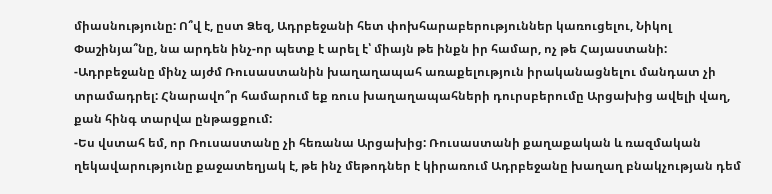միասնությունը: Ո՞վ է, ըստ Ձեզ, Ադրբեջանի հետ փոխհարաբերություններ կառուցելու, Նիկոլ Փաշինյա՞նը, նա արդեն ինչ-որ պետք է արել է՝ միայն թե ինքն իր համար, ոչ թե Հայաստանի:
-Ադրբեջանը մինչ այժմ Ռուսաստանին խաղաղապահ առաքելություն իրականացնելու մանդատ չի տրամադրել: Հնարավո՞ր համարում եք ռուս խաղաղապահների դուրսբերումը Արցախից ավելի վաղ, քան հինգ տարվա ընթացքում:
-Ես վստահ եմ, որ Ռուսաստանը չի հեռանա Արցախից: Ռուսաստանի քաղաքական և ռազմական ղեկավարությունը քաջատեղյակ է, թե ինչ մեթոդներ է կիրառում Ադրբեջանը խաղաղ բնակչության դեմ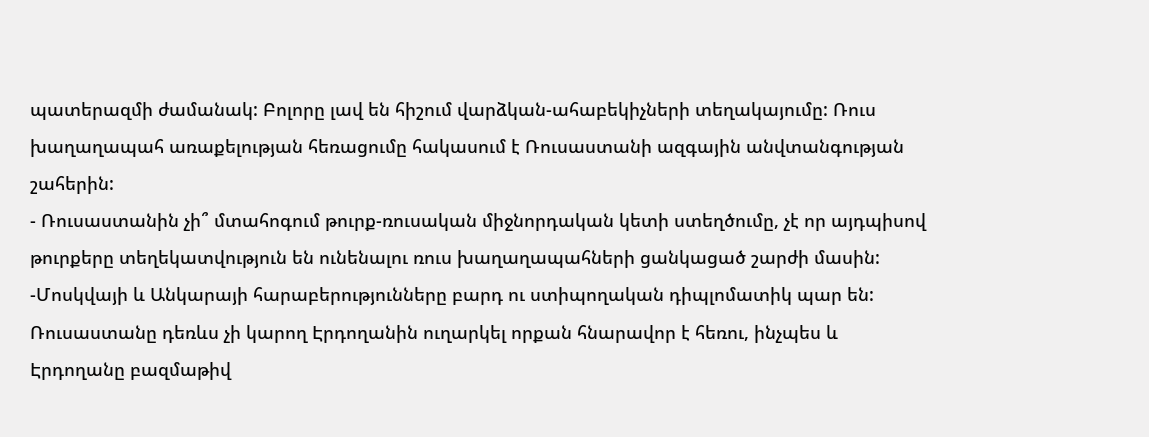պատերազմի ժամանակ: Բոլորը լավ են հիշում վարձկան-ահաբեկիչների տեղակայումը: Ռուս խաղաղապահ առաքելության հեռացումը հակասում է Ռուսաստանի ազգային անվտանգության շահերին:
- Ռուսաստանին չի՞ մտահոգում թուրք-ռուսական միջնորդական կետի ստեղծումը, չէ որ այդպիսով թուրքերը տեղեկատվություն են ունենալու ռուս խաղաղապահների ցանկացած շարժի մասին:
-Մոսկվայի և Անկարայի հարաբերությունները բարդ ու ստիպողական դիպլոմատիկ պար են: Ռուսաստանը դեռևս չի կարող Էրդողանին ուղարկել որքան հնարավոր է հեռու, ինչպես և Էրդողանը բազմաթիվ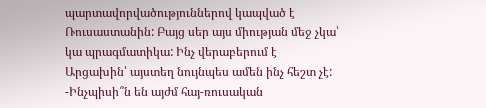պարտավորվածություններով կապված է Ռուսաստանին: Բայց սեր այս միության մեջ չկա՝ կա պրագմատիկա: Ինչ վերաբերում է Արցախին՝ այստեղ նույնպես ամեն ինչ հեշտ չէ:
-Ինչպիսի՞ն են այժմ հայ-ռուսական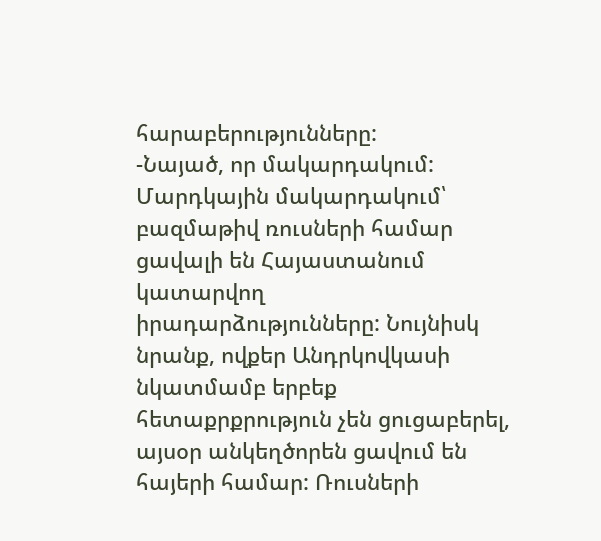հարաբերությունները:
-Նայած, որ մակարդակում: Մարդկային մակարդակում՝ բազմաթիվ ռուսների համար ցավալի են Հայաստանում կատարվող իրադարձությունները: Նույնիսկ նրանք, ովքեր Անդրկովկասի նկատմամբ երբեք հետաքրքրություն չեն ցուցաբերել, այսօր անկեղծորեն ցավում են հայերի համար: Ռուսների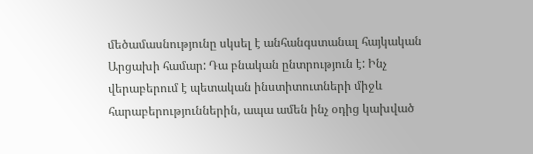մեծամասնությունը սկսել է անհանգստանալ հայկական Արցախի համար: Դա բնական ընտրություն է: Ինչ վերաբերում է պետական ինստիտուտների միջև հարաբերություններին, ապա ամեն ինչ օդից կախված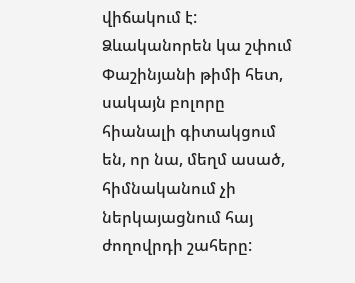վիճակում է: Ձևականորեն կա շփում Փաշինյանի թիմի հետ, սակայն բոլորը հիանալի գիտակցում են, որ նա, մեղմ ասած, հիմնականում չի ներկայացնում հայ ժողովրդի շահերը: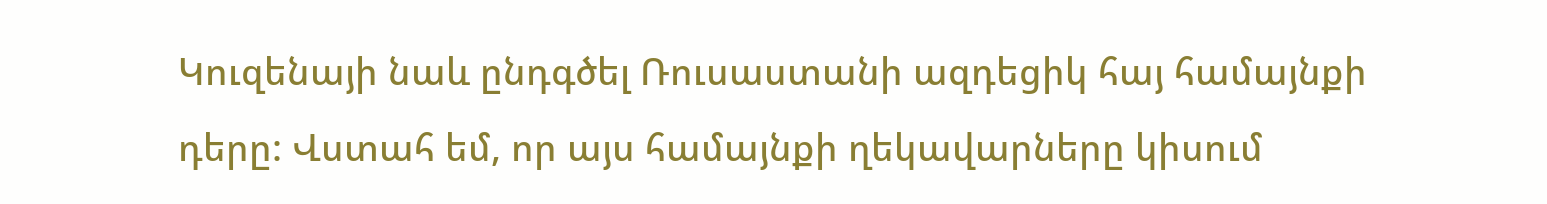Կուզենայի նաև ընդգծել Ռուսաստանի ազդեցիկ հայ համայնքի դերը: Վստահ եմ, որ այս համայնքի ղեկավարները կիսում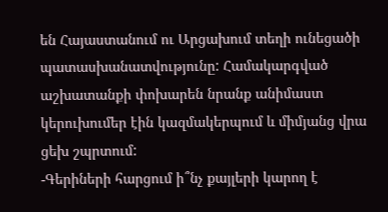են Հայաստանում ու Արցախում տեղի ունեցածի պատասխանատվությունը: Համակարգված աշխատանքի փոխարեն նրանք անիմաստ կերուխումեր էին կազմակերպում և միմյանց վրա ցեխ շպրտում:
-Գերիների հարցում ի՞նչ քայլերի կարող է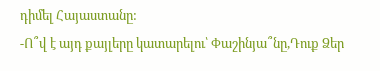դիմել Հայաստանը:
-Ո՞վ է այդ քայլերը կատարելու՝ Փաշինյա՞նը,Դուք Ձեր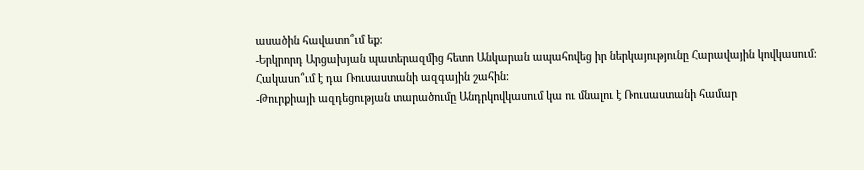ասածին հավատո՞ւմ եք:
-Երկրորդ Արցախյան պատերազմից հետո Անկարան ապահովեց իր ներկայությունը Հարավային կովկասում: Հակասո՞ւմ է դա Ռուսաստանի ազգային շահին:
-Թուրքիայի ազդեցության տարածումը Անդրկովկասում կա ու մնալու է Ռուսաստանի համար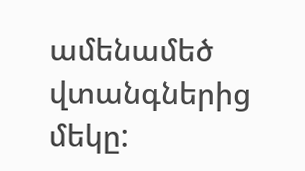ամենամեծ վտանգներից մեկը: